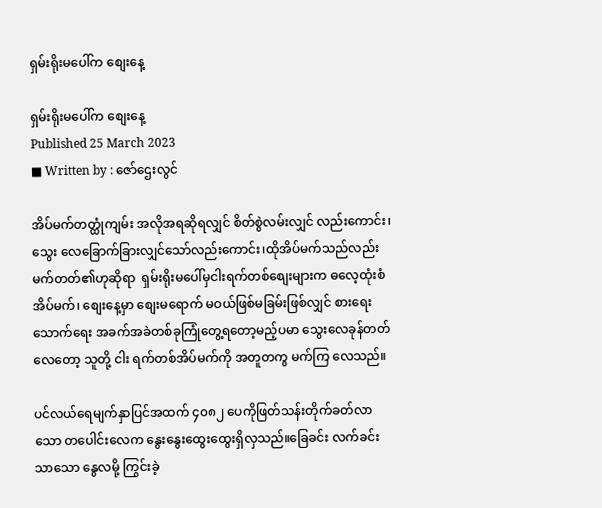ရှမ်းရိုးမပေါ်က စျေးနေ့

ရှမ်းရိုးမပေါ်က စျေးနေ့
Published 25 March 2023
■ Written by : ဇော်ဌေးလွင်

အိပ်မက်တတ္ထုံကျမ်း အလိုအရဆိုရလျှင် စိတ်စွဲလမ်းလျှင် လည်းကောင်း၊ သွေး လေခြောက်ခြားလျှင်သော်လည်းကောင်း၊ထိုအိပ်မက်သည်လည်း မက်တတ်၏ဟုဆိုရာ  ရှမ်းရိုးမပေါ်မှငါးရက်တစ်စျေးများက ဓလေ့ထုံးစံအိပ်မက်၊ စျေးနေ့မှာ စျေးမရောက် မဝယ်ဖြစ်မခြမ်းဖြစ်လျှင် စားရေးသောက်ရေး အခက်အခဲတစ်ခုကြုံတွေ့ရတော့မည့်ပမာ သွေးလေခုန်တတ်လေတော့ သူတို့ ငါး ရက်တစ်အိပ်မက်ကို အတူတကွ မက်ကြ လေသည်။

ပင်လယ်ရေမျက်နှာပြင်အထက် ၄၀၈၂ ပေကိုဖြတ်သန်းတိုက်ခတ်လာသော တပေါင်းလေက နွေးနွေးထွေးထွေးရှိလှသည်။ခြေခင်း လက်ခင်းသာသော နွေလမို့ ကြွင်းခဲ့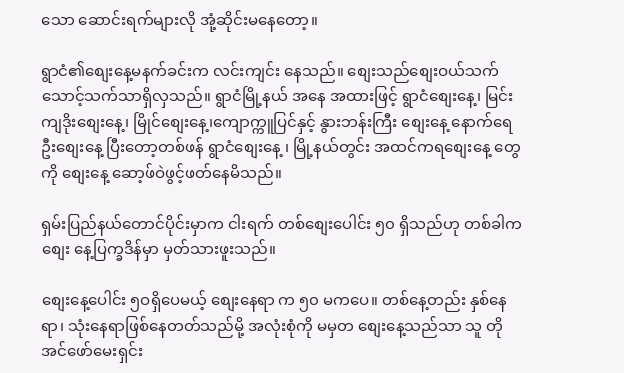သော ဆောင်းရက်များလို အုံ့ဆိုင်းမနေတော့။

ရွာငံ၏စျေးနေ့မနက်ခင်းက လင်းကျင်း နေသည်။ စျေးသည်စျေးဝယ်သက်သောင့်သက်သာရှိလှသည်။ ရွာငံမြို့နယ် အနေ အထားဖြင့် ရွာငံစျေးနေ့၊ မြင်းကျဒိုးစျေးနေ့၊ မြိုင်စျေးနေ့၊ကျောက္ကူပြင်နှင့် နွားဘန်းကြီး စျေးနေ့ နောက်ရေဦးစျေးနေ့ ပြီးတော့တစ်ဖန် ရွာငံစျေးနေ့ ၊ မြို့နယ်တွင်း အထင်ကရစျေးနေ့ တွေကို စျေးနေ့ ဆော့ဖ်ဝဲဖွင့်ဖတ်နေမိသည်။

ရှမ်းပြည်နယ်တောင်ပိုင်းမှာက ငါးရက် တစ်စျေးပေါင်း ၅၀ ရှိသည်ဟု တစ်ခါကစျေး နေ့ပြက္ခဒိန်မှာ မှတ်သားဖူးသည်။

စျေးနေ့ပေါင်း ၅ဝရှိပေမယ့် စျေးနေရာ က ၅၀ မကပေ။ တစ်နေ့တည်း နှစ်နေရာ၊ သုံးနေရာဖြစ်နေတတ်သည်မို့ အလုံးစုံကို မမှတ စျေးနေ့သည်သာ သူ တို အင်ဖော်မေးရှင်း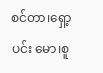စင်တာ၊ရှော့ပင်း မော၊စူ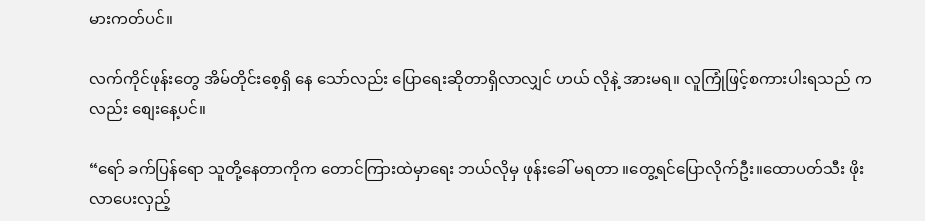မားကတ်ပင်။

လက်ကိုင်ဖုန်းတွေ အိမ်တိုင်းစေ့ရှိ နေ သော်လည်း ပြောရေးဆိုတာရှိလာလျှင် ဟယ် လိုနဲ့ အားမရ။ လူကြုံဖြင့်စကားပါးရသည် ကလည်း စျေးနေ့ပင်။

“ရော် ခက်ပြန်ရော သူတို့နေတာကိုက တောင်ကြားထဲမှာရေး ဘယ်လိုမှ ဖုန်းခေါ် မရတာ ။တွေ့ရင်ပြောလိုက်ဦး။ထောပတ်သီး ဖိုးလာပေးလှည့်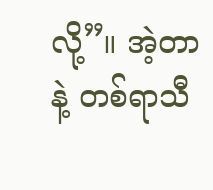လို့”။ အဲ့တာနဲ့ တစ်ရာသီ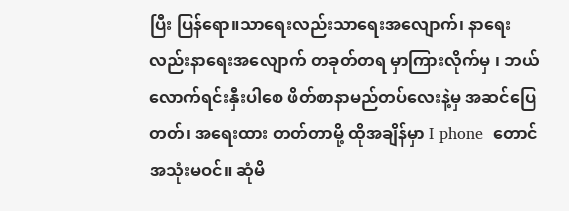ပြီး ပြန်ရော။သာရေးလည်းသာရေးအလျောက်၊ နာရေးလည်းနာရေးအလျောက် တခုတ်တရ မှာကြားလိုက်မှ ၊ ဘယ်လောက်ရင်းနှီးပါစေ ဖိတ်စာနာမည်တပ်လေးနဲ့မှ အဆင်ပြေတတ်၊ အရေးထား တတ်တာမို့ ထိုအချိန်မှာ I phone  တောင်အသုံးမဝင်။ ဆုံမိ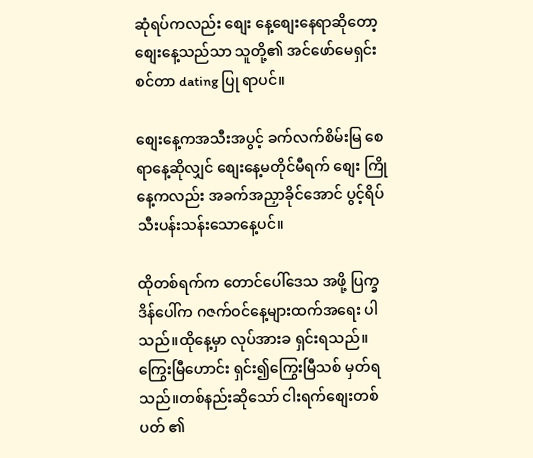ဆုံရပ်ကလည်း စျေး နေ့စျေးနေရာဆိုတော့ စျေးနေ့သည်သာ သူတို့၏ အင်ဖော်မေရှင်းစင်တာ dating ပြု ရာပင်။

စျေးနေ့ကအသီးအပွင့် ခက်လက်စိမ်းမြ စေရာနေ့ဆိုလျှင် စျေးနေ့မတိုင်မီရက် စျေး ကြို နေ့ကလည်း အခက်အညှာခိုင်အောင် ပွင့်ရိပ် သီးပန်းသန်းသောနေ့ပင်။

ထိုတစ်ရက်က တောင်ပေါ်ဒေသ အဖို့ ပြက္ခဒိန်ပေါ်က ဂဇက်ဝင်နေ့များထက်အရေး ပါသည်။ထိုနေ့မှာ လုပ်အားခ ရှင်းရသည်။ကြွေးမြီဟောင်း ရှင်း၍ကြွေးမြီသစ် မှတ်ရ သည်။တစ်နည်းဆိုသော် ငါးရက်စျေးတစ်ပတ် ၏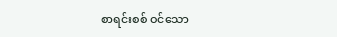စာရင်းစစ် ဝင်သော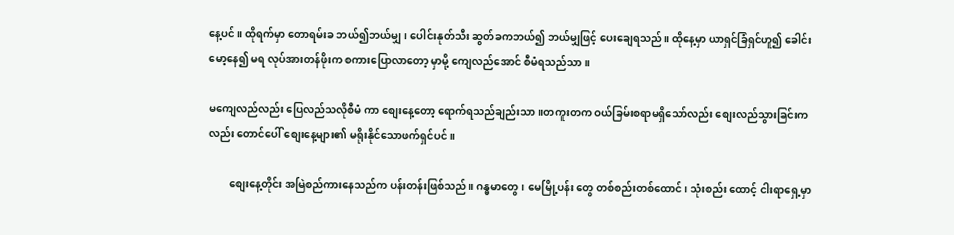နေ့ပင်။ ထိုရက်မှာ တောရမ်းခ ဘယ်၍ဘယ်မျှ၊ ပေါင်းနုတ်သီး ဆွတ်ခကဘယ်၍ ဘယ်မျှဖြင့် ပေးချေရသည်။ ထိုနေ့မှာ ယာရှင်ခြံရှင်ဟူ၍ ခေါင်းမော့နေ၍ မရ လုပ်အားတန်ဖိုးက စကားပြောလာတော့ မှာမို့ ကျေလည်အောင် စီမံရသည်သာ။

မကျေလည်လည်း ပြေလည်သလိုစီမံ ကာ စျေးနေ့တော့ ရောက်ရသည်ချည်းသာ။တကူးတက ဝယ်ခြမ်းစရာမရှိသော်လည်း စျေးလည်သွားခြင်းကလည်း တောင်ပေါ် စျေးနေ့များ၏ မရိုးနိုင်သောဖက်ရှင်ပင်။

        စျေးနေ့တိုင်း အမြဲစည်ကားနေသည်က ပန်းတန်းဖြစ်သည်။ ဂန္ဓမာတွေ၊ မေမြို့ပန်း တွေ တစ်စည်းတစ်ထောင်၊ သုံးစည်း ထောင့် ငါးရာရှေ့မှာ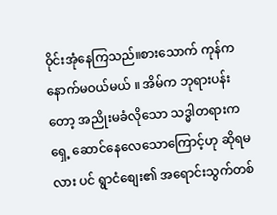၀ိုင်းအုံနေကြသည်။စားသောက် ကုန်က နောက်မဝယ်မယ် ။ အိမ်က ဘုရားပန်း တော့ အညိုးမခံလိုသော သဒ္ဓါတရားက ရှေ့ ဆောင်နေလေသောကြောင့်ဟု ဆိုရမလား ပင် ရွာငံစျေး၏ အရောင်းသွက်တစ်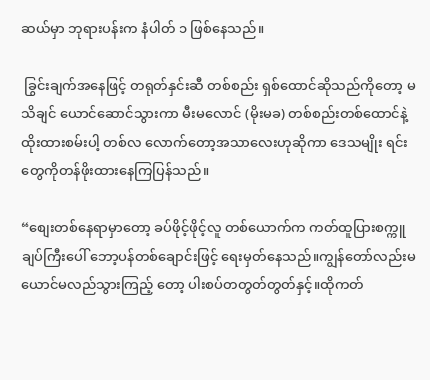ဆယ်မှာ ဘုရားပန်းက နံပါတ် ၁ ဖြစ်နေသည်။

 ခြွင်းချက်အနေဖြင့် တရုတ်နှင်းဆီ တစ်စည်း ရှစ်ထောင်ဆိုသည်ကိုတော့ မသိချင် ယောင်ဆောင်သွားကာ မီးမလောင် (မိုးမခ) တစ်စည်းတစ်ထောင်နဲ့ထိုးထားစမ်းပါ့ တစ်လ လောက်တော့အသာလေးဟုဆိုကာ ဒေသမျိုး ရင်းတွေကိုတန်ဖိုးထားနေကြပြန်သည်။

“စျေးတစ်နေရာမှာ‌‌တော့ ခပ်ဖိုင့်ဖိုင့်လူ တစ်ယောက်က ကတ်ထူပြားစက္ကူချပ်ကြီးပေါ် ဘော့ပန်တစ်ချောင်းဖြင့် ရေးမှတ်နေသည်။ကျွန်တော်လည်းမယောင်မလည်သွားကြည့် တော့ ပါးစပ်တတွတ်တွတ်နှင့်။ထိုကတ်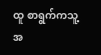ထူ စာရွက်ကသူ့အ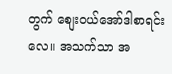တွက် စျေးဝယ်အော်ဒါစာရင်း လေ။ အသက်သာ အ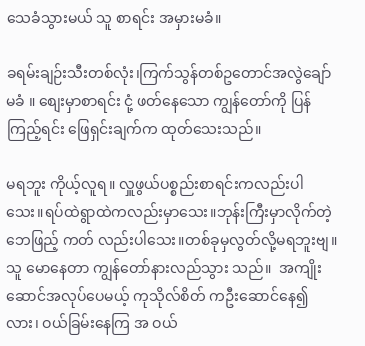သေခံသွားမယ် သူ စာရင်း အမှားမခံ။

ခရမ်းချဉ်းသီးတစ်လုံး၊ကြက်သွန်တစ်ဥတောင်အလွဲချော်မခံ ။ စျေးမှာစာရင်း ငုံ့ ဖတ်နေသော ကျွန်တော်ကို ပြန်ကြည့်ရင်း ဖြေရှင်းချက်က ထုတ်သေးသည်။

မရဘူး ကိုယ့်လူရ။ လှူဖွယ်ပစ္စည်းစာရင်းကလည်းပါသေး။ရပ်ထဲရွာထဲကလည်းမှာသေး။ဘုန်းကြီးမှာလိုက်တဲ့ ဘေဖြည့် ကတ် လည်းပါသေး။တစ်ခုမှလွတ်လို့မရဘူးဗျ။ သူ မောနေတာ ကျွန်တော်နားလည်သွား သည်။  အကျိုးဆောင်အလုပ်ပေမယ့် ကုသိုလ်စိတ် ကဦးဆောင်နေ၍လား၊ ဝယ်ခြမ်းနေကြ အ ဝယ်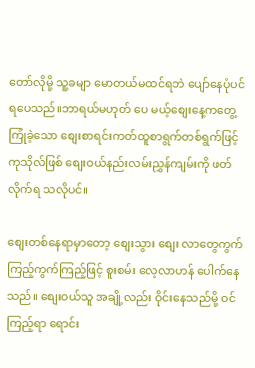တော်လိုမို့ သူ့ခမျာ မောတယ်မထင်ရဘဲ ပျော်နေပုံပင်ရပေသည်။ဘာရယ်မဟုတ် ပေ မယ့်စျေးနေ့ကတွေ့ကြုံခဲ့သော စျေးစာရင်းကတ်ထူစာရွက်တစ်ရွက်ဖြင့် ကုသိုလ်ဖြစ် စျေးဝယ်နည်းလမ်းညွှန်ကျမ်းကို ဖတ်လိုက်ရ သလိုပင်။

စျေးတစ်နေရာမှာတော့ စျေးသွား စျေး လာတွေကွက်ကြည့်ကွက်ကြည့်ဖြင့် စူးစမ်း လေ့လာဟန် ပေါက်နေသည်။ စျေးဝယ်သူ အချို့လည်း ဝိုင်းနေသည်မို့ ဝင်ကြည့်ရာ ရောင်း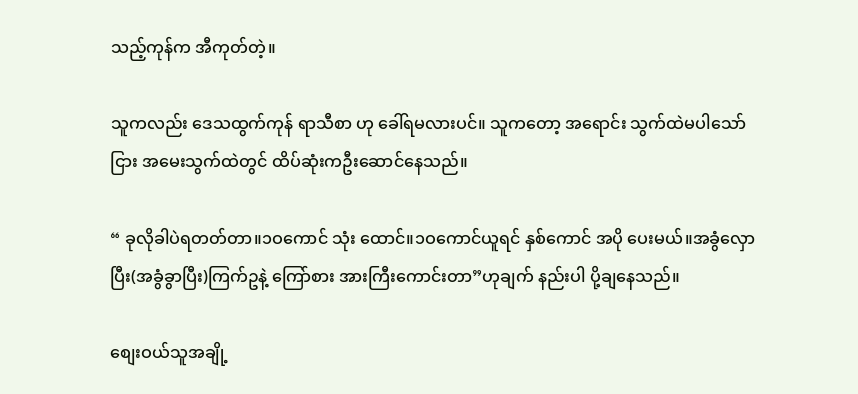သည့်ကုန်က အီကုတ်တဲ့။

သူကလည်း ဒေသထွက်ကုန် ရာသီစာ ဟု ခေါ်ရမလားပင်။ သူကတော့ အရောင်း သွက်ထဲမပါသော်ငြား အမေးသွက်ထဲတွင် ထိပ်ဆုံးကဦးဆောင်နေသည်။

“ ခုလိုခါပဲရတတ်တာ။၁ဝကောင် သုံး ထောင်။၁ဝကောင်ယူရင် နှစ်ကောင် အပို ပေးမယ်။အခွံလှောပြီး(အခွံခွာပြီး)ကြက်ဥနဲ့ ကြော်စား အားကြီးကောင်းတာ”ဟုချက် နည်းပါ ပို့ချနေသည်။

စျေးဝယ်သူအချို့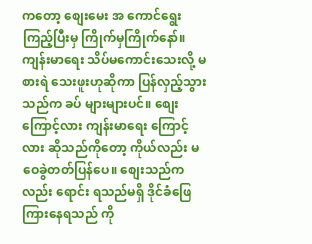ကတော့ စျေးမေး အ ကောင်ရွေးကြည့်ပြီးမှ ကြိုက်မှကြိုက်နော်။ကျန်းမာရေး သိပ်မကောင်းသေးလို့ မစားရဲ သေးဖူးဟုဆိုကာ ပြန်လှည့်သွားသည်က ခပ် များများပင်။ စျေးကြောင့်လား ကျန်းမာရေး ကြောင့်လား ဆိုသည်ကိုတော့ ကိုယ်လည်း မဝေခွဲတတ်ပြန်ပေ။ စျေးသည်ကလည်း ရောင်း ရသည်မရှိ ဒိုင်ခံဖြေကြားနေရသည် ကို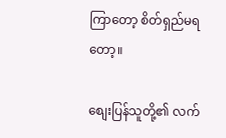ကြာတော့ စိတ်ရှည်မရတော့။

စျေးပြန်သူတို့၏ လက်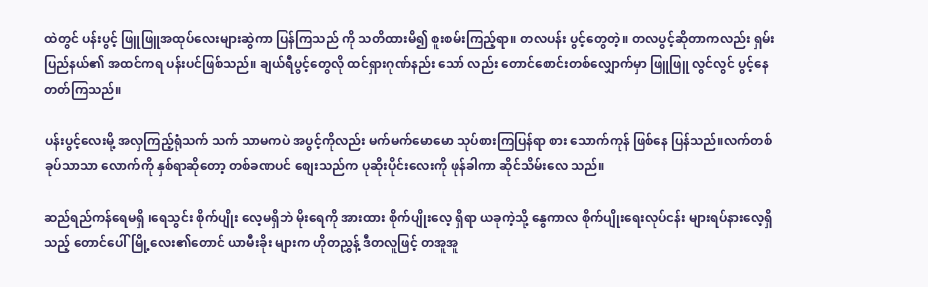ထဲတွင် ပန်းပွင့် ဖြူဖြူအထုပ်လေးများဆွဲကာ ပြန်ကြသည် ကို သတိထားမိ၍ စူးစမ်းကြည့်ရာ။ တလပန်း ပွင့်တွေတဲ့။ တလပွင့်ဆိုတာကလည်း ရှမ်း ပြည်နယ်၏ အထင်ကရ ပန်းပင်ဖြစ်သည်။ ချယ်ရီပွင့်တွေလို ထင်ရှားဂုဏ်နည်း သော် လည်း တောင်စောင်းတစ်လျှောက်မှာ ဖြူဖြူ လွင်လွင် ပွင့်နေတတ်ကြသည်။

ပန်းပွင့်လေးမို့ အလှကြည့်ရုံသက် သက် သာမကပဲ အပွင့်ကိုလည်း မက်မက်မောမော သုပ်စားကြပြန်ရာ စား သောက်ကုန် ဖြစ်နေ ပြန်သည်။လက်တစ်ခုပ်သာသာ လောက်ကို နှစ်ရာဆိုတော့ တစ်ခဏပင် စျေးသည်က ပုဆိုးပိုင်းလေးကို ဖုန်ခါကာ ဆိုင်သိမ်းလေ သည်။

ဆည်ရည်ကန်ရေမရှိ ၊ရေသွင်း စိုက်ပျိုး လေ့မရှိဘဲ မိုးရေကို အားထား စိုက်ပျိုးလေ့ ရှိရာ ယခုကဲ့သို့ နွေကာလ စိုက်ပျိုးရေးလုပ်ငန်း များရပ်နားလေ့ရှိသည့် တောင်ပေါ်မြို့လေး၏တောင် ယာမီးခိုး များက ဟိုတညွှန့် ဒီတလူဖြင့် တအူအူ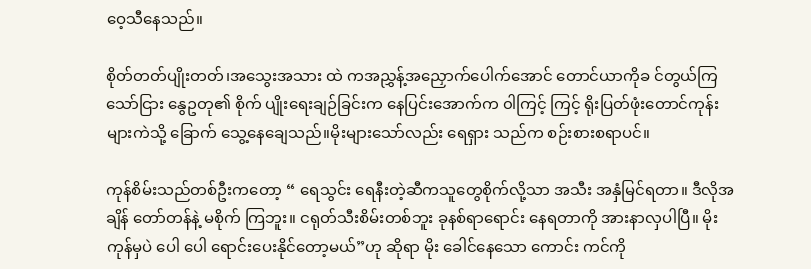ဝေ့သီနေသည်။

စိုတ်တတ်ပျိုးတတ်၊အသွေးအသား ထဲ ကအညွှန့်အညှောက်ပေါက်အောင် တောင်ယာကိုခ င်တွယ်ကြသော်ငြား နွေဥတု၏ စိုက် ပျိုးရေးချဉ်ခြင်းက နေပြင်းအောက်က ၀ါကြင့် ကြင့် ရိုးပြတ်ဖုံးတောင်ကုန်းများကဲသို့ ခြောက် သွေ့နေချေသည်။မိုးများသော်လည်း ရေရှား သည်က စဉ်းစားစရာပင်။

ကုန်စိမ်းသည်တစ်ဦးကတော့ “ ရေသွင်း ရေနီးတဲ့ဆီကသူတွေစိုက်လို့သာ အသီး အနှံမြင်ရတာ။ ဒီလိုအချိန် တော်တန်နဲ့ မစိုက် ကြဘူး။ ငရုတ်သီးစိမ်းတစ်ဘူး ခုနစ်ရာရောင်း နေရတာကို အားနာလှပါပြီ။ မိုးကုန်မှပဲ ပေါ ပေါ ရောင်းပေးနိုင်တော့မယ်”ဟု ဆိုရာ မိုး ခေါင်နေသော ကောင်း ကင်ကို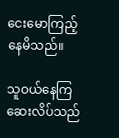ငေးမောကြည့် နေမိသည်။

သူဝယ်နေကြ ဆေးလိပ်သည်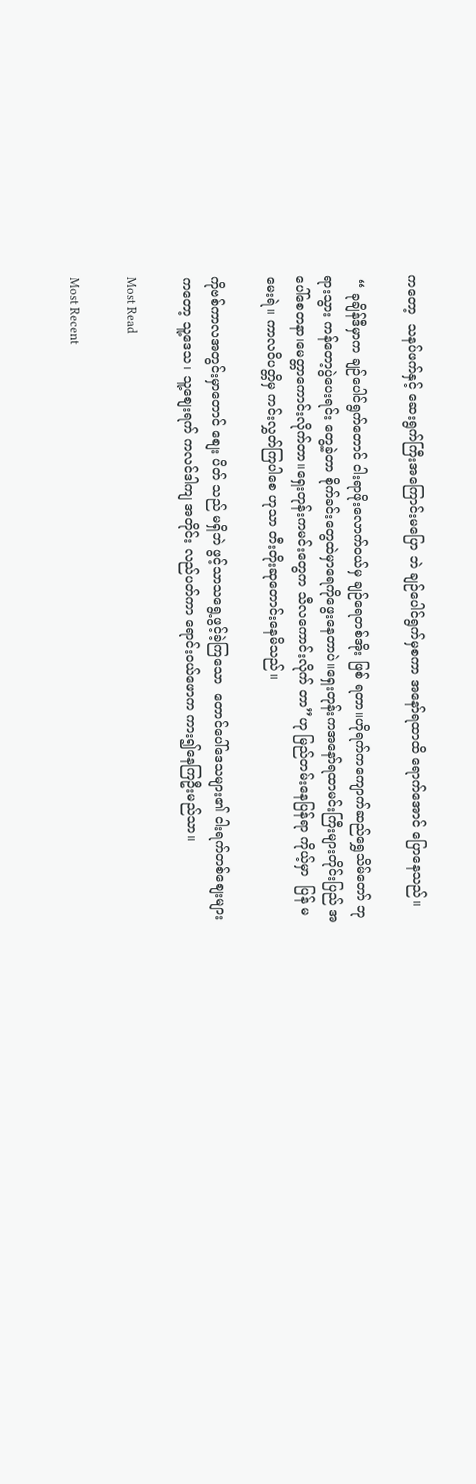ကတော့  သနပ်ဖက်နှင့် ဆေးရွက်ကြီးအကြောင်းမပြော ဘဲ ချဉ်ပေါင်ရွက်မှစကာ အနော်ရထာထိ ရောက်အောင် ပြောနေသည်။

 “ ခုချိန်ဒီမှာက ချဉ်ပေါင်ရွက်တောင် ငါးရာဖိုးလောက်ဝယ်မှ ချဉ်ရေတစ်အိုး ဖြစ် ရတာ။ဟိုရက်ကကျောက်ဆည်ရွှေသိမ်တော် ဘုရားသွား ကန်တော့ပွဲပေးရင်း တွေ့ခဲ့တာ စိုက်ခင်းတွေထဲမှာရေကိုဖွေးနေတာပဲ။ရှေးတုန်းကအနော်ရထာမင်းကြီးများတိုင်းပြည် အပေါ်စေတနာ၊မေတ္တာကောင်းလိုက်တာ။ရှေးတုန်းကမင်းတွေက သီလကောင်းလိုက် တာ”ဟု မြည်တမ်းနေပြန်ရာ ကိုယ့်မှာ  ပြန် မမေးရဲ။ ကာလဝိပတ္တိမှ ကင်းလွှတ်ကြပါစေ ဟုသာ တီးတိုးဆုတောင်းနေမိသည်။

ကိုဗစ်ကာလအတွင်းမှာတောင် စျေး ပိတ် သည် မရှိဘဲ ဖွင့်သာသရွေ့ဖွင့်ခဲ့ကြသော  တောင်ပေါ်ဒေသများ၏ ငါးရက်တစ်စျေးများ ကတော့ သူ့ဒေသ၊ သူ့စျေးရက် ကလင်ဒါကျ အတိုင်း လည်ပတ်ကာ ရောင်းဝယ်ဖောက ကား၍နေကြဦးမည်သာ။

Most Read

Most Recent